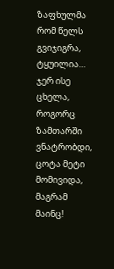ზაფხულმა რომ წელს გვიჯიგრა, ტყუილია… ჯერ ისე ცხელა, როგორც ზამთარში ვნატრობდი, ცოტა მეტი მომივიდა, მაგრამ მაინც!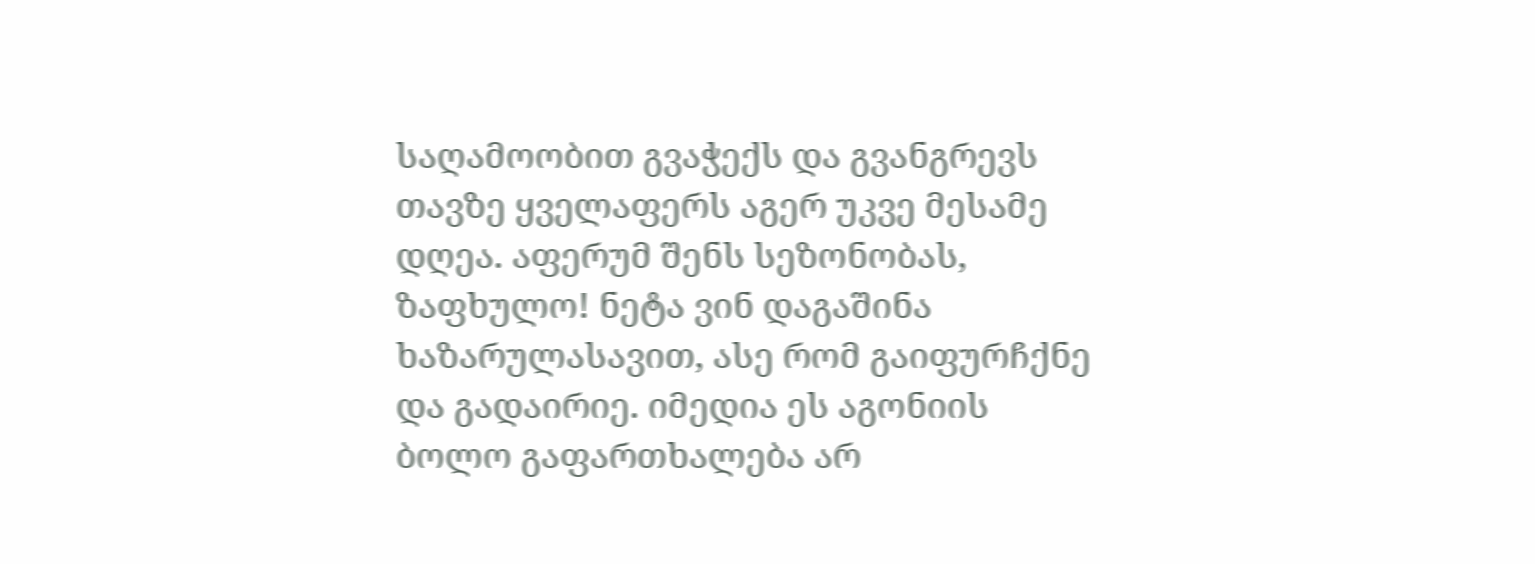საღამოობით გვაჭექს და გვანგრევს თავზე ყველაფერს აგერ უკვე მესამე დღეა. აფერუმ შენს სეზონობას, ზაფხულო! ნეტა ვინ დაგაშინა ხაზარულასავით, ასე რომ გაიფურჩქნე და გადაირიე. იმედია ეს აგონიის ბოლო გაფართხალება არ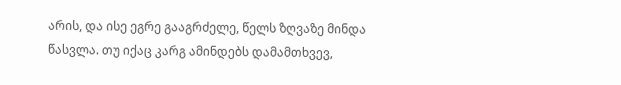არის, და ისე ეგრე გააგრძელე, წელს ზღვაზე მინდა წასვლა. თუ იქაც კარგ ამინდებს დამამთხვევ,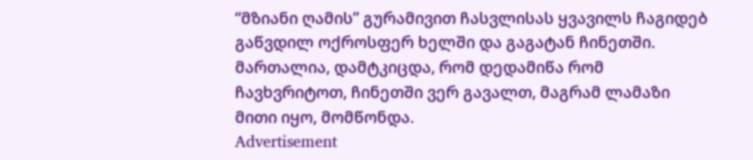“მზიანი ღამის” გურამივით ჩასვლისას ყვავილს ჩაგიდებ გაწვდილ ოქროსფერ ხელში და გაგატან ჩინეთში.
მართალია, დამტკიცდა, რომ დედამიწა რომ ჩავხვრიტოთ, ჩინეთში ვერ გავალთ, მაგრამ ლამაზი მითი იყო, მომწონდა.
Advertisement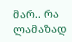მარ.. რა ლამაზად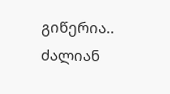გიწერია..
ძალიან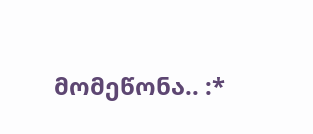მომეწონა.. :*